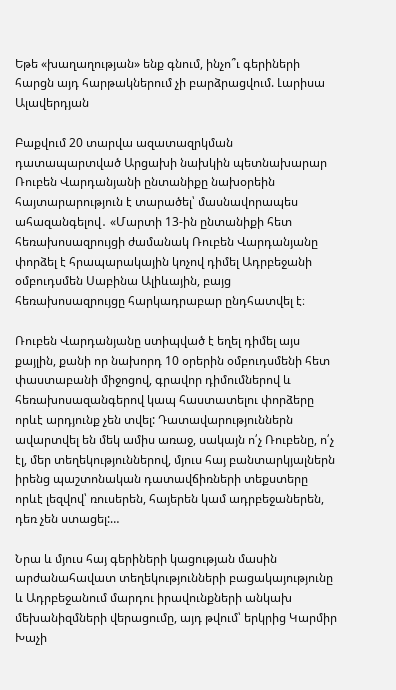Եթե «խաղաղության» ենք գնում, ինչո՞ւ գերիների հարցն այդ հարթակներում չի բարձրացվում. Լարիսա Ալավերդյան

Բաքվում 20 տարվա ազատազրկման դատապարտված Արցախի նախկին պետնախարար Ռուբեն Վարդանյանի ընտանիքը նախօրեին հայտարարություն է տարածել՝ մասնավորապես ահազանգելով․ «Մարտի 13-ին ընտանիքի հետ հեռախոսազրույցի ժամանակ Ռուբեն Վարդանյանը փորձել է հրապարակային կոչով դիմել Ադրբեջանի օմբուդսմեն Սաբինա Ալիևային, բայց հեռախոսազրույցը հարկադրաբար ընդհատվել է։

Ռուբեն Վարդանյանը ստիպված է եղել դիմել այս քայլին, քանի որ նախորդ 10 օրերին օմբուդսմենի հետ փաստաբանի միջոցով, գրավոր դիմումներով և հեռախոսազանգերով կապ հաստատելու փորձերը որևէ արդյունք չեն տվել: Դատավարություններն ավարտվել են մեկ ամիս առաջ, սակայն ո՛չ Ռուբենը, ո՛չ էլ, մեր տեղեկություններով, մյուս հայ բանտարկյալներն իրենց պաշտոնական դատավճիռների տեքստերը որևէ լեզվով՝ ռուսերեն, հայերեն կամ ադրբեջաներեն, դեռ չեն ստացել:…

Նրա և մյուս հայ գերիների կացության մասին արժանահավատ տեղեկությունների բացակայությունը և Ադրբեջանում մարդու իրավունքների անկախ մեխանիզմների վերացումը, այդ թվում՝ երկրից Կարմիր Խաչի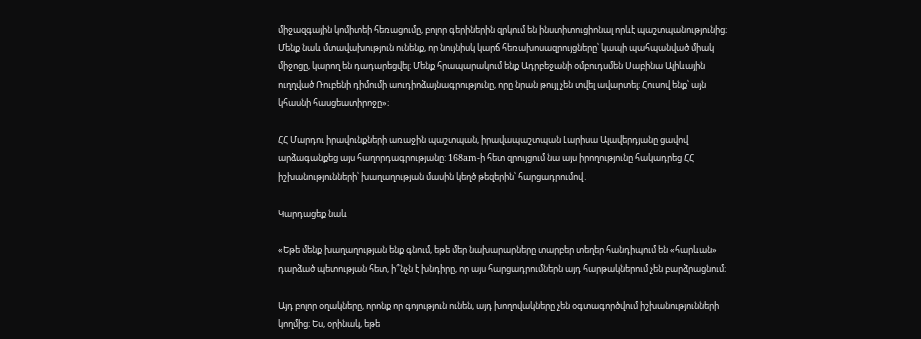միջազգային կոմիտեի հեռացումը, բոլոր գերիներին զրկում են ինստիտուցիոնալ որևէ պաշտպանությունից։ Մենք նաև մտավախություն ունենք, որ նույնիսկ կարճ հեռախոսազրույցները՝ կապի պահպանված միակ միջոցը, կարող են դադարեցվել։ Մենք հրապարակում ենք Ադրբեջանի օմբուդսմեն Սաբինա Ալիևային ուղղված Ռուբենի դիմումի աուդիոձայնագրությունը, որը նրան թույլ չեն տվել ավարտել։ Հուսով ենք՝ այն կհասնի հասցեատիրոջը»։

ՀՀ Մարդու իրավունքների առաջին պաշտպան, իրավապաշտպան Լարիսա Ալավերդյանը ցավով արձագանքեց այս հաղորդագրությանը: 168am-ի հետ զրույցում նա այս իրողությունը հակադրեց ՀՀ իշխանությունների՝ խաղաղության մասին կեղծ թեզերին՝ հարցադրումով․

Կարդացեք նաև

«Եթե մենք խաղաղության ենք գնում, եթե մեր նախարարները տարբեր տեղեր հանդիպում են «հարևան» դարձած պետության հետ, ի՞նչն է խնդիրը, որ այս հարցադրումներն այդ հարթակներում չեն բարձրացնում։

Այդ բոլոր օղակները, որոնք որ գոյություն ունեն, այդ խողովակները չեն օգտագործվում իշխանությունների կողմից։ Ես, օրինակ, եթե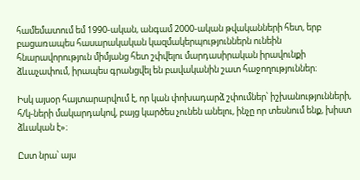համեմատում եմ 1990-ական, անգամ 2000-ական թվականների հետ, երբ բացառապես հասարակական կազմակերպություններն ունեին հնարավորություն միմյանց հետ շփվելու մարդասիրական իրավունքի ձևաչափում, իրապես գրանցվել են բավականին շատ հաջողություններ։

Իսկ այսօր հայտարարվում է, որ կան փոխադարձ շփումներ՝ իշխանությունների, հ/կ-ների մակարդակով, բայց կարծես չունեն անելու, ինչը որ տեսնում ենք, խիստ ձևական է»։

Ըստ նրա՝ այս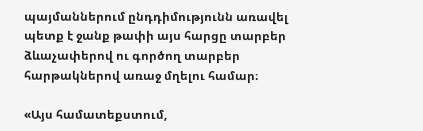պայմաններում ընդդիմությունն առավել պետք է ջանք թափի այս հարցը տարբեր ձևաչափերով ու գործող տարբեր հարթակներով առաջ մղելու համար։

«Այս համատեքստում,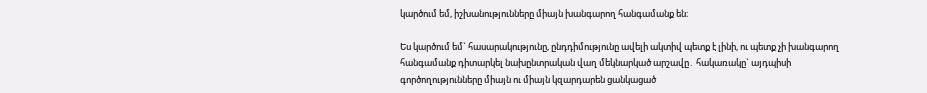կարծում եմ, իշխանությունները միայն խանգարող հանգամանք են։

Ես կարծում եմ` հասարակությունը, ընդդիմությունը ավելի ակտիվ պետք է լինի, ու պետք չի խանգարող հանգամանք դիտարկել նախընտրական վաղ մեկնարկած արշավը․ հակառակը` այդպիսի գործողությունները միայն ու միայն կզարդարեն ցանկացած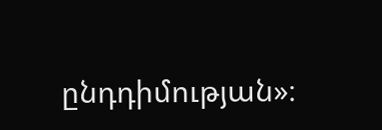ընդդիմության»։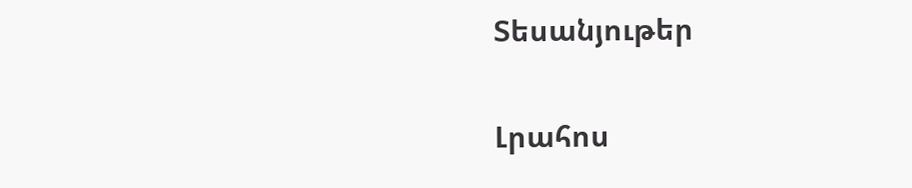Տեսանյութեր

Լրահոս